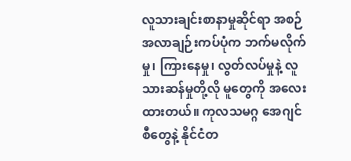လူသားချင်းစာနာမှုဆိုင်ရာ အစဉ်အလာချဉ်းကပ်ပုံက ဘက်မလိုက်မှု၊ ကြားနေမှု၊ လွတ်လပ်မှုနဲ့ လူသားဆန်မှုတို့လို မူတွေကို အလေးထားတယ်။ ကုလသမဂ္ဂ အေဂျင်စီတွေနဲ့ နိုင်ငံတ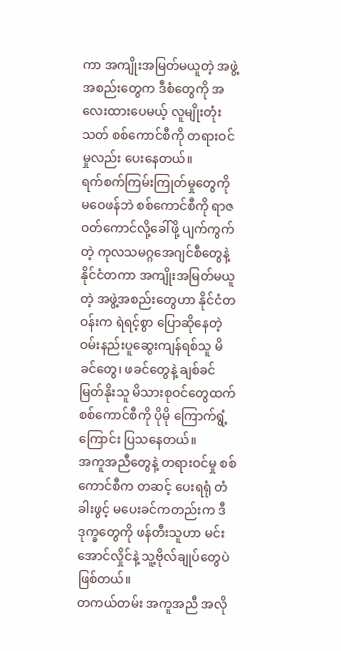ကာ အကျိုးအမြတ်မယူတဲ့ အဖွဲ့အစည်းတွေက ဒီစံတွေကို အလေးထားပေမယ့် လူမျိုးတုံးသတ် စစ်ကောင်စီကို တရားဝင်မှုလည်း ပေးနေတယ်။
ရက်စက်ကြမ်းကြုတ်မှုတွေကို မဝေဖန်ဘဲ စစ်ကောင်စီကို ရာဇဝတ်ကောင်လို့ခေါ်ဖို့ ပျက်ကွက်တဲ့ ကုလသမဂ္ဂအေဂျင်စီတွေနဲ့ နိုင်ငံတကာ အကျိုးအမြတ်မယူတဲ့ အဖွဲ့အစည်းတွေဟာ နိုင်ငံတဝန်းက ရဲရင့်စွာ ပြောဆိုနေတဲ့ ဝမ်းနည်းပူဆွေးကျန်ရစ်သူ မိခင်တွေ၊ ဖခင်တွေနဲ့ ချစ်ခင်မြတ်နိုးသူ မိသားစုဝင်တွေထက် စစ်ကောင်စီကို ပိုမို ကြောက်ရွံ့ကြောင်း ပြသနေတယ်။
အကူအညီတွေနဲ့ တရားဝင်မှု စစ်ကောင်စီက တဆင့် ပေးရရုံ တံခါးဖွင့် မပေးခင်ကတည်းက ဒီဒုက္ခတွေကို ဖန်တီးသူဟာ မင်းအောင်လှိုင်နဲ့ သူ့ဗိုလ်ချုပ်တွေပဲဖြစ်တယ်။
တကယ်တမ်း အကူအညီ အလို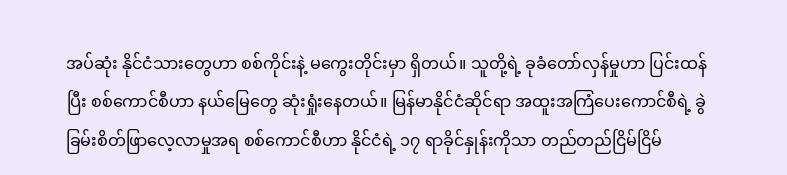အပ်ဆုံး နိုင်ငံသားတွေဟာ စစ်ကိုင်းနဲ့ မကွေးတိုင်းမှာ ရှိတယ်။ သူတို့ရဲ့ ခုခံတော်လှန်မှုဟာ ပြင်းထန်ပြီး စစ်ကောင်စီဟာ နယ်မြေတွေ ဆုံးရှုံးနေတယ်။ မြန်မာနိုင်ငံဆိုင်ရာ အထူးအကြံပေးကောင်စီရဲ့ ခွဲခြမ်းစိတ်ဖြာလေ့လာမှုအရ စစ်ကောင်စီဟာ နိုင်ငံရဲ့ ၁၇ ရာခိုင်နှုန်းကိုသာ တည်တည်ငြိမ်ငြိမ်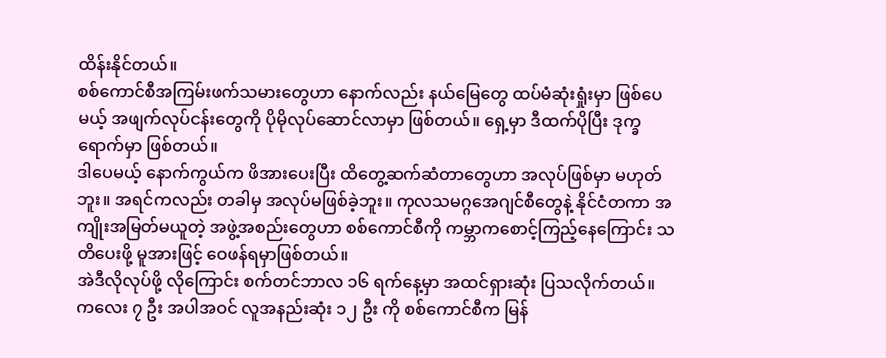ထိန်းနိုင်တယ်။
စစ်ကောင်စီအကြမ်းဖက်သမားတွေဟာ နောက်လည်း နယ်မြေတွေ ထပ်မံဆုံးရှုံးမှာ ဖြစ်ပေမယ့် အဖျက်လုပ်ငန်းတွေကို ပိုမိုလုပ်ဆောင်လာမှာ ဖြစ်တယ်။ ရှေ့မှာ ဒီထက်ပိုပြီး ဒုက္ခရောက်မှာ ဖြစ်တယ်။
ဒါပေမယ့် နောက်ကွယ်က ဖိအားပေးပြီး ထိတွေ့ဆက်ဆံတာတွေဟာ အလုပ်ဖြစ်မှာ မဟုတ်ဘူး။ အရင်ကလည်း တခါမှ အလုပ်မဖြစ်ခဲ့ဘူး။ ကုလသမဂ္ဂအေဂျင်စီတွေနဲ့ နိုင်ငံတကာ အကျိုးအမြတ်မယူတဲ့ အဖွဲ့အစည်းတွေဟာ စစ်ကောင်စီကို ကမ္ဘာကစောင့်ကြည့်နေကြောင်း သတိပေးဖို့ မူအားဖြင့် ဝေဖန်ရမှာဖြစ်တယ်။
အဲဒီလိုလုပ်ဖို့ လိုကြောင်း စက်တင်ဘာလ ၁၆ ရက်နေ့မှာ အထင်ရှားဆုံး ပြသလိုက်တယ်။ ကလေး ၇ ဦး အပါအဝင် လူအနည်းဆုံး ၁၂ ဦး ကို စစ်ကောင်စီက မြန်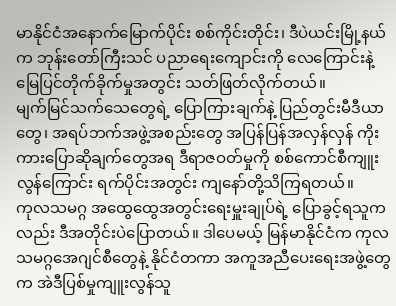မာနိုင်ငံအနောက်မြောက်ပိုင်း စစ်ကိုင်းတိုင်း၊ ဒီပဲယင်းမြို့နယ်က ဘုန်းတော်ကြီးသင် ပညာရေးကျောင်းကို လေကြောင်းနဲ့ မြေပြင်တိုက်ခိုက်မှုအတွင်း သတ်ဖြတ်လိုက်တယ်။
မျက်မြင်သက်သေတွေရဲ့ ပြောကြားချက်နဲ့ ပြည်တွင်းမီဒီယာတွေ၊ အရပ်ဘက်အဖွဲ့အစည်းတွေ အပြန်ပြန်အလှန်လှန် ကိုးကားပြောဆိုချက်တွေအရ ဒီရာဇဝတ်မှုကို စစ်ကောင်စီကျူးလွန်ကြောင်း ရက်ပိုင်းအတွင်း ကျနော်တို့သိကြရတယ်။
ကုလသမဂ္ဂ အထွေထွေအတွင်းရေးမှူးချုပ်ရဲ့ ပြောခွင့်ရသူကလည်း ဒီအတိုင်းပဲပြောတယ်။ ဒါပေမယ့် မြန်မာနိုင်ငံက ကုလသမဂ္ဂအေဂျင်စီတွေနဲ့ နိုင်ငံတကာ အကူအညီပေးရေးအဖွဲ့တွေက အဲဒီပြစ်မှုကျူးလွန်သူ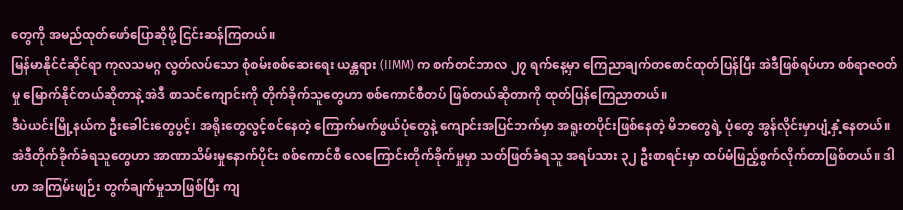တွေကို အမည်ထုတ်ဖော်ပြောဆိုဖို့ ငြင်းဆန်ကြတယ်။
မြန်မာနိုင်ငံဆိုင်ရာ ကုလသမဂ္ဂ လွတ်လပ်သော စုံစမ်းစစ်ဆေးရေး ယန္တရား (IIMM) က စက်တင်ဘာလ ၂၇ ရက်နေ့မှာ ကြေညာချက်တစောင်ထုတ်ပြန်ပြီး အဲဒီဖြစ်ရပ်ဟာ စစ်ရာဇဝတ်မှု မြောက်နိုင်တယ်ဆိုတာနဲ့ အဲဒီ စာသင်ကျောင်းကို တိုက်ခိုက်သူတွေဟာ စစ်ကောင်စီတပ် ဖြစ်တယ်ဆိုတာကို ထုတ်ပြန်ကြေညာတယ်။
ဒီပဲယင်းမြို့နယ်က ဦးခေါင်းတွေပွင့်၊ အရိုးတွေလွင့်စင်နေတဲ့ ကြောက်မက်ဖွယ်ပုံတွေနဲ့ ကျောင်းအပြင်ဘက်မှာ အရူးတပိုင်းဖြစ်နေတဲ့ မိဘတွေရဲ့ ပုံတွေ အွန်လိုင်းမှာပျံ့နှံ့နေတယ်။ အဲဒီတိုက်ခိုက်ခံရသူတွေဟာ အာဏာသိမ်းမှုနောက်ပိုင်း စစ်ကောင်စီ လေကြောင်းတိုက်ခိုက်မှုမှာ သတ်ဖြတ်ခံရသူ အရပ်သား ၃၂ ဦးစာရင်းမှာ ထပ်မံဖြည့်စွက်လိုက်တာဖြစ်တယ်။ ဒါဟာ အကြမ်းဖျဉ်း တွက်ချက်မှုသာဖြစ်ပြီး ကျ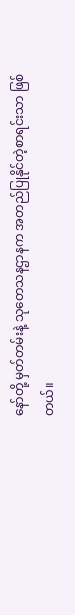နော်တို့ မှတ်တမ်းနဲ့ သုတေသနဌာနက အတည်ပြုနိုင်တဲ့စာရင်းသာ ဖြစ်တယ်။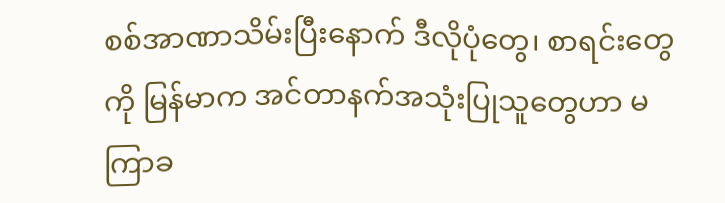စစ်အာဏာသိမ်းပြီးနောက် ဒီလိုပုံတွေ၊ စာရင်းတွေကို မြန်မာက အင်တာနက်အသုံးပြုသူတွေဟာ မကြာခ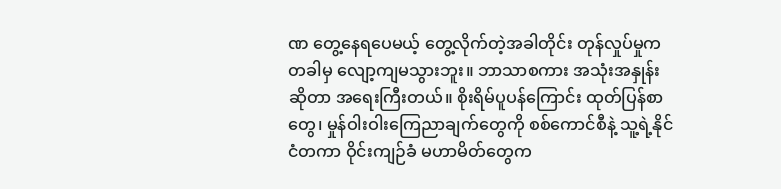ဏ တွေ့နေရပေမယ့် တွေ့လိုက်တဲ့အခါတိုင်း တုန်လှုပ်မှုက တခါမှ လျော့ကျမသွားဘူး။ ဘာသာစကား အသုံးအနှုန်းဆိုတာ အရေးကြီးတယ်။ စိုးရိမ်ပူပန်ကြောင်း ထုတ်ပြန်စာတွေ၊ မှုန်ဝါးဝါးကြေညာချက်တွေကို စစ်ကောင်စီနဲ့ သူ့ရဲ့နိုင်ငံတကာ ဝိုင်းကျဉ်ခံ မဟာမိတ်တွေက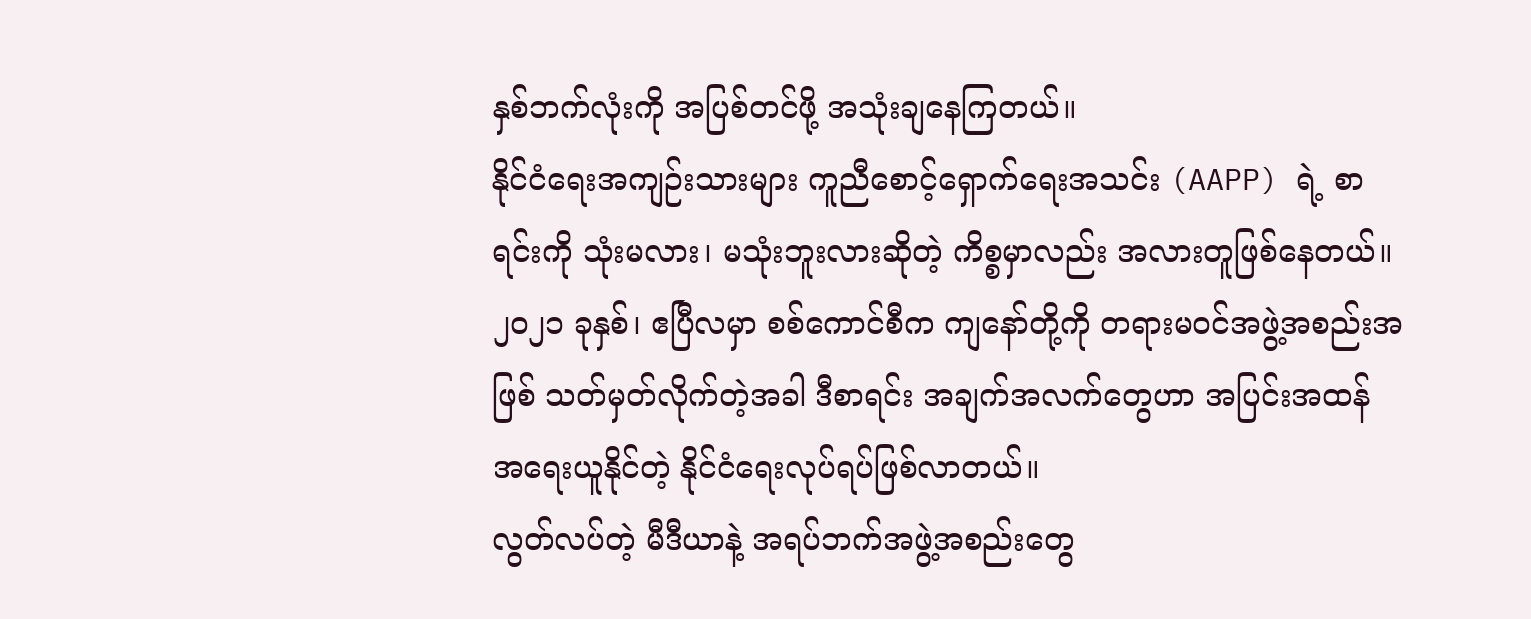နှစ်ဘက်လုံးကို အပြစ်တင်ဖို့ အသုံးချနေကြတယ်။
နိုင်ငံရေးအကျဉ်းသားများ ကူညီစောင့်ရှောက်ရေးအသင်း (AAPP) ရဲ့ စာရင်းကို သုံးမလား၊ မသုံးဘူးလားဆိုတဲ့ ကိစ္စမှာလည်း အလားတူဖြစ်နေတယ်။ ၂၀၂၁ ခုနှစ်၊ ဧပြီလမှာ စစ်ကောင်စီက ကျနော်တို့ကို တရားမဝင်အဖွဲ့အစည်းအဖြစ် သတ်မှတ်လိုက်တဲ့အခါ ဒီစာရင်း အချက်အလက်တွေဟာ အပြင်းအထန် အရေးယူနိုင်တဲ့ နိုင်ငံရေးလုပ်ရပ်ဖြစ်လာတယ်။
လွတ်လပ်တဲ့ မီဒီယာနဲ့ အရပ်ဘက်အဖွဲ့အစည်းတွေ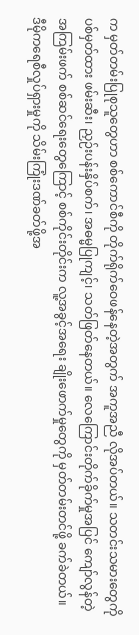က မှတ်တမ်းပြုစုသူတွေဟာ စစ်ကောင်စီကို တိုက်ရိုက်ဝေဖန်နေတဲ့အတွက် အကူအညီ လိုအပ်တယ်။ သတင်းသမားတွေကို ပစ်မှတ်ထား ဖမ်းဆီး၊ ညှဉ်းပန်းနှိပ်စက်၊ အဓမ္မပြုကျင့်၊ သတ်ဖြတ်နေတယ်။ လေကြောင်းတိုက်ခိုက်မှုအပြင် ကျော်လွန်တဲ့ အကြမ်းဖက် စစ်ဆင်ရေးတွေကြောင့် စစ်ကိုင်းတိုင်းက လူ့အခွင့်အရေး ချိုးဖောက်မှုတွေကို မှတ်တမ်းတင်ဖို့ ခက်ခဲတယ်။
ဒီမိုကရေစီလှုပ်ရှားမှုကို သိမ်းကြုံးဒဏ်ခတ်ဖို့အ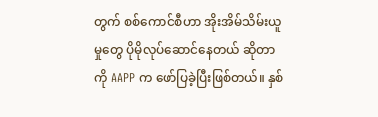တွက် စစ်ကောင်စီဟာ အိုးအိမ်သိမ်းယူမှုတွေ ပိုမိုလုပ်ဆောင်နေတယ် ဆိုတာကို AAPP က ဖော်ပြခဲ့ပြီးဖြစ်တယ်။ နှစ်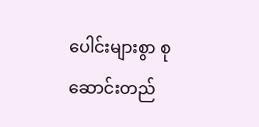ပေါင်းများစွာ စုဆောင်းတည်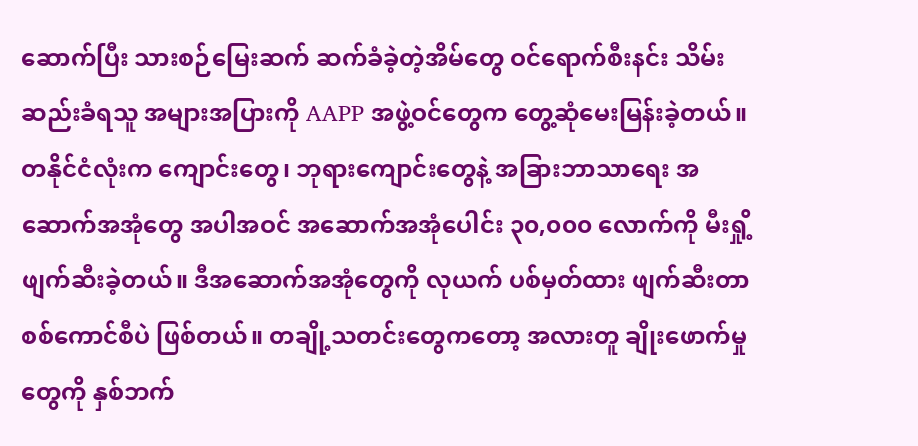ဆောက်ပြီး သားစဉ်မြေးဆက် ဆက်ခံခဲ့တဲ့အိမ်တွေ ဝင်ရောက်စီးနင်း သိမ်းဆည်းခံရသူ အများအပြားကို AAPP အဖွဲ့ဝင်တွေက တွေ့ဆုံမေးမြန်းခဲ့တယ်။
တနိုင်ငံလုံးက ကျောင်းတွေ၊ ဘုရားကျောင်းတွေနဲ့ အခြားဘာသာရေး အဆောက်အအုံတွေ အပါအဝင် အဆောက်အအုံပေါင်း ၃၀,၀၀၀ လောက်ကို မီးရှို့ဖျက်ဆီးခဲ့တယ်။ ဒီအဆောက်အအုံတွေကို လုယက် ပစ်မှတ်ထား ဖျက်ဆီးတာ စစ်ကောင်စီပဲ ဖြစ်တယ်။ တချို့သတင်းတွေကတော့ အလားတူ ချိုးဖောက်မှုတွေကို နှစ်ဘက်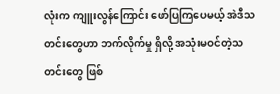လုံးက ကျူးလွန်ကြောင်း ဖော်ပြကြပေမယ့် အဲဒီသတင်းတွေဟာ ဘက်လိုက်မှု ရှိလို့ အသုံးမဝင်တဲ့သတင်းတွေ ဖြစ်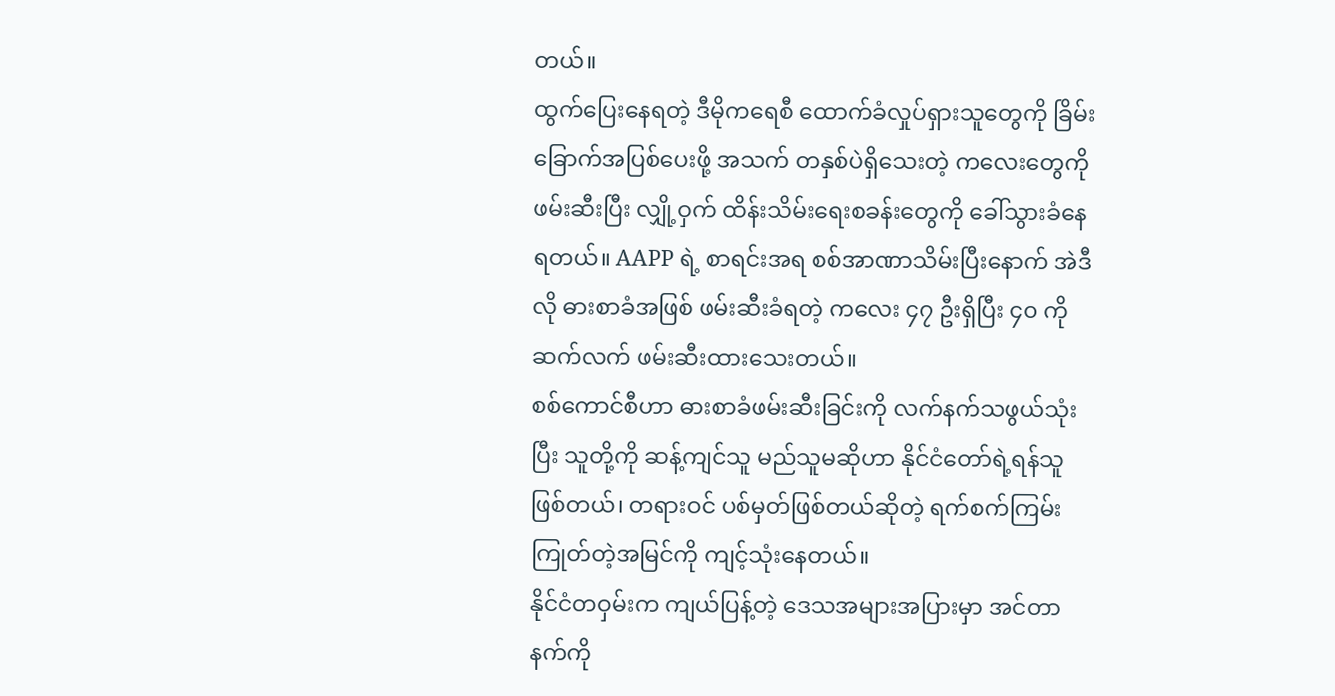တယ်။
ထွက်ပြေးနေရတဲ့ ဒီမိုကရေစီ ထောက်ခံလှုပ်ရှားသူတွေကို ခြိမ်းခြောက်အပြစ်ပေးဖို့ အသက် တနှစ်ပဲရှိသေးတဲ့ ကလေးတွေကို ဖမ်းဆီးပြီး လျှို့ဝှက် ထိန်းသိမ်းရေးစခန်းတွေကို ခေါ်သွားခံနေရတယ်။ AAPP ရဲ့ စာရင်းအရ စစ်အာဏာသိမ်းပြီးနောက် အဲဒီလို ဓားစာခံအဖြစ် ဖမ်းဆီးခံရတဲ့ ကလေး ၄၇ ဦးရှိပြီး ၄၀ ကို ဆက်လက် ဖမ်းဆီးထားသေးတယ်။
စစ်ကောင်စီဟာ ဓားစာခံဖမ်းဆီးခြင်းကို လက်နက်သဖွယ်သုံးပြီး သူတို့ကို ဆန့်ကျင်သူ မည်သူမဆိုဟာ နိုင်ငံတော်ရဲ့ရန်သူဖြစ်တယ်၊ တရားဝင် ပစ်မှတ်ဖြစ်တယ်ဆိုတဲ့ ရက်စက်ကြမ်းကြုတ်တဲ့အမြင်ကို ကျင့်သုံးနေတယ်။
နိုင်ငံတဝှမ်းက ကျယ်ပြန့်တဲ့ ဒေသအများအပြားမှာ အင်တာနက်ကို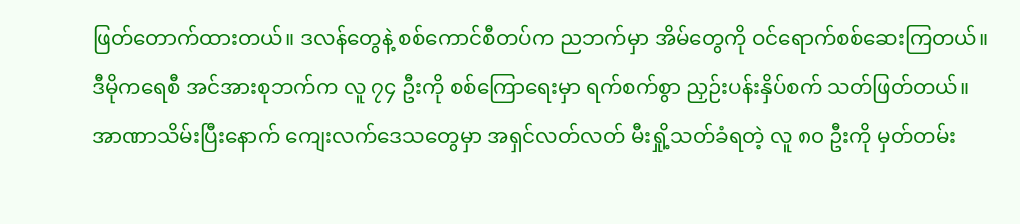ဖြတ်တောက်ထားတယ်။ ဒလန်တွေနဲ့ စစ်ကောင်စီတပ်က ညဘက်မှာ အိမ်တွေကို ဝင်ရောက်စစ်ဆေးကြတယ်။ ဒီမိုကရေစီ အင်အားစုဘက်က လူ ၇၄ ဦးကို စစ်ကြောရေးမှာ ရက်စက်စွာ ညှဉ်းပန်းနှိပ်စက် သတ်ဖြတ်တယ်။ အာဏာသိမ်းပြီးနောက် ကျေးလက်ဒေသတွေမှာ အရှင်လတ်လတ် မီးရှို့သတ်ခံရတဲ့ လူ ၈၀ ဦးကို မှတ်တမ်း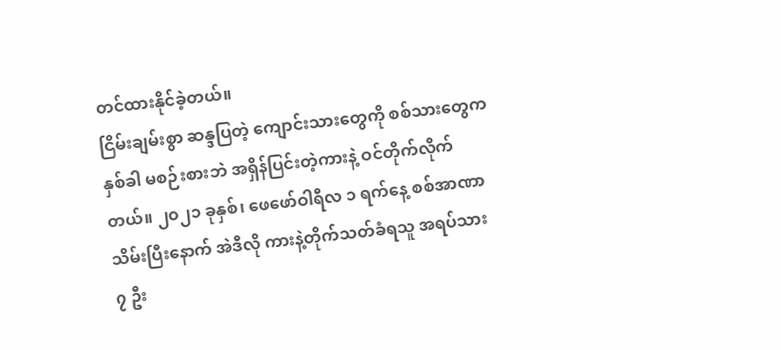တင်ထားနိုင်ခဲ့တယ်။
ငြိမ်းချမ်းစွာ ဆန္ဒပြတဲ့ ကျောင်းသားတွေကို စစ်သားတွေက နှစ်ခါ မစဉ်းစားဘဲ အရှိန်ပြင်းတဲ့ကားနဲ့ ဝင်တိုက်လိုက်တယ်။ ၂၀၂၁ ခုနှစ်၊ ဖေဖော်ဝါရီလ ၁ ရက်နေ့ စစ်အာဏာသိမ်းပြီးနောက် အဲဒီလို ကားနဲ့တိုက်သတ်ခံရသူ အရပ်သား ၇ ဦး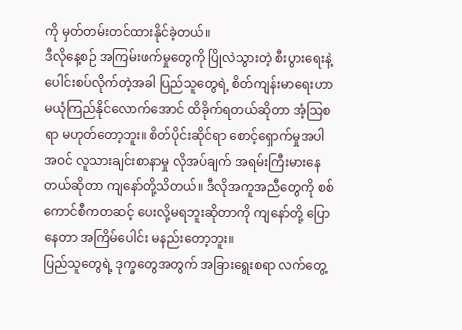ကို မှတ်တမ်းတင်ထားနိုင်ခဲ့တယ်။
ဒီလိုနေ့စဉ် အကြမ်းဖက်မှုတွေကို ပြိုလဲသွားတဲ့ စီးပွားရေးနဲ့ ပေါင်းစပ်လိုက်တဲ့အခါ ပြည်သူတွေရဲ့ စိတ်ကျန်းမာရေးဟာ မယုံကြည်နိုင်လောက်အောင် ထိခိုက်ရတယ်ဆိုတာ အံ့သြစရာ မဟုတ်တော့ဘူး။ စိတ်ပိုင်းဆိုင်ရာ စောင့်ရှောက်မှုအပါအဝင် လူသားချင်းစာနာမှု လိုအပ်ချက် အရမ်းကြီးမားနေတယ်ဆိုတာ ကျနော်တို့သိတယ်။ ဒီလိုအကူအညီတွေကို စစ်ကောင်စီကတဆင့် ပေးလို့မရဘူးဆိုတာကို ကျနော်တို့ ပြောနေတာ အကြိမ်ပေါင်း မနည်းတော့ဘူး။
ပြည်သူတွေရဲ့ ဒုက္ခတွေအတွက် အခြားရွေးစရာ လက်တွေ့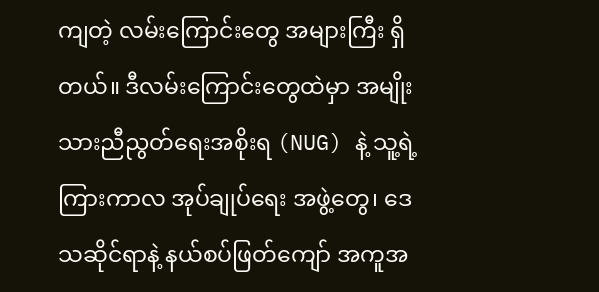ကျတဲ့ လမ်းကြောင်းတွေ အများကြီး ရှိတယ်။ ဒီလမ်းကြောင်းတွေထဲမှာ အမျိုးသားညီညွတ်ရေးအစိုးရ (NUG) နဲ့ သူ့ရဲ့ ကြားကာလ အုပ်ချုပ်ရေး အဖွဲ့တွေ၊ ဒေသဆိုင်ရာနဲ့ နယ်စပ်ဖြတ်ကျော် အကူအ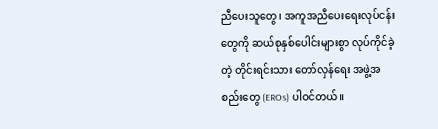ညီပေးသူတွေ၊ အကူအညီပေးရေးလုပ်ငန်းတွေကို ဆယ်စုနှစ်ပေါင်းများစွာ လုပ်ကိုင်ခဲ့တဲ့ တိုင်းရင်းသား တော်လှန်ရေး အဖွဲ့အစည်းတွေ (EROs) ပါဝင်တယ်။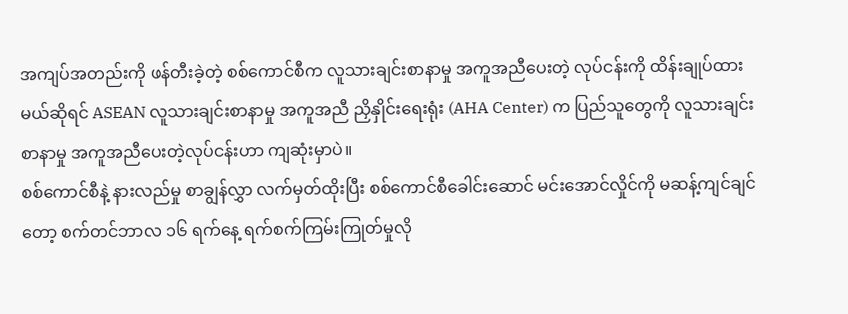အကျပ်အတည်းကို ဖန်တီးခဲ့တဲ့ စစ်ကောင်စီက လူသားချင်းစာနာမှု အကူအညီပေးတဲ့ လုပ်ငန်းကို ထိန်းချုပ်ထားမယ်ဆိုရင် ASEAN လူသားချင်းစာနာမှု အကူအညီ ညှိနှိုင်းရေးရုံး (AHA Center) က ပြည်သူတွေကို လူသားချင်းစာနာမှု အကူအညီပေးတဲ့လုပ်ငန်းဟာ ကျဆုံးမှာပဲ။
စစ်ကောင်စီနဲ့ နားလည်မှု စာချွန်လွှာ လက်မှတ်ထိုးပြီး စစ်ကောင်စီခေါင်းဆောင် မင်းအောင်လှိုင်ကို မဆန့်ကျင်ချင်တော့ စက်တင်ဘာလ ၁၆ ရက်နေ့ ရက်စက်ကြမ်းကြုတ်မှုလို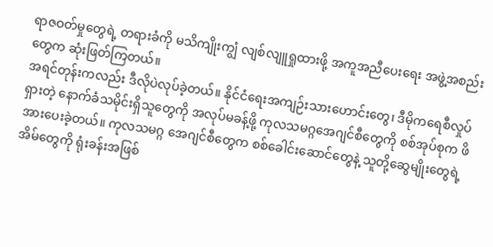ရာဇဝတ်မှုတွေရဲ့ တရားခံကို မသိကျိုးကျွံ လျစ်လျူရှုထားဖို့ အကူအညီပေးရေး အဖွဲ့အစည်းတွေက ဆုံးဖြတ်ကြတယ်။
အရင်တုန်းကလည်း ဒီလိုပဲလုပ်ခဲ့တယ်။ နိုင်ငံရေးအကျဉ်းသားဟောင်းတွေ၊ ဒီမိုကရေစီလှုပ်ရှားတဲ့ နောက်ခံသမိုင်းရှိသူတွေကို အလုပ်မခန့်ဖို့ ကုလသမဂ္ဂအေဂျင်စီတွေကို စစ်အုပ်စုက ဖိအားပေးခဲ့တယ်။ ကုလသမဂ္ဂ အေဂျင်စီတွေက စစ်ခေါင်းဆောင်တွေနဲ့ သူတို့ဆွေမျိုးတွေရဲ့ အိမ်တွေကို ရုံးခန်းအဖြစ်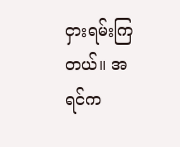ငှားရမ်းကြတယ်။ အရင်က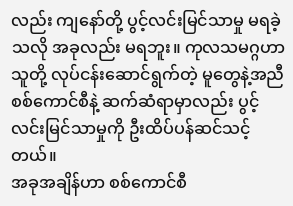လည်း ကျနော်တို့ ပွင့်လင်းမြင်သာမှု မရခဲ့သလို အခုလည်း မရဘူး။ ကုလသမဂ္ဂဟာ သူတို့ လုပ်ငန်းဆောင်ရွက်တဲ့ မူတွေနဲ့အညီ စစ်ကောင်စီနဲ့ ဆက်ဆံရာမှာလည်း ပွင့်လင်းမြင်သာမှုကို ဦးထိပ်ပန်ဆင်သင့်တယ်။
အခုအချိန်ဟာ စစ်ကောင်စီ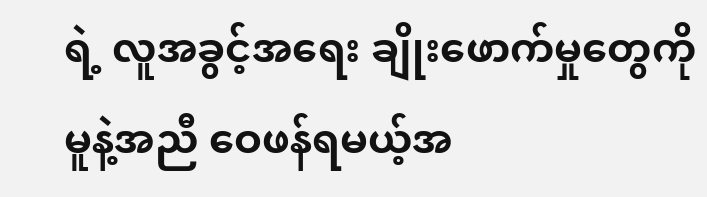ရဲ့ လူအခွင့်အရေး ချိုးဖောက်မှုတွေကို မူနဲ့အညီ ဝေဖန်ရမယ့်အ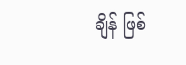ချိန် ဖြစ်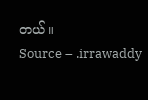တယ်။
Source – .irrawaddy